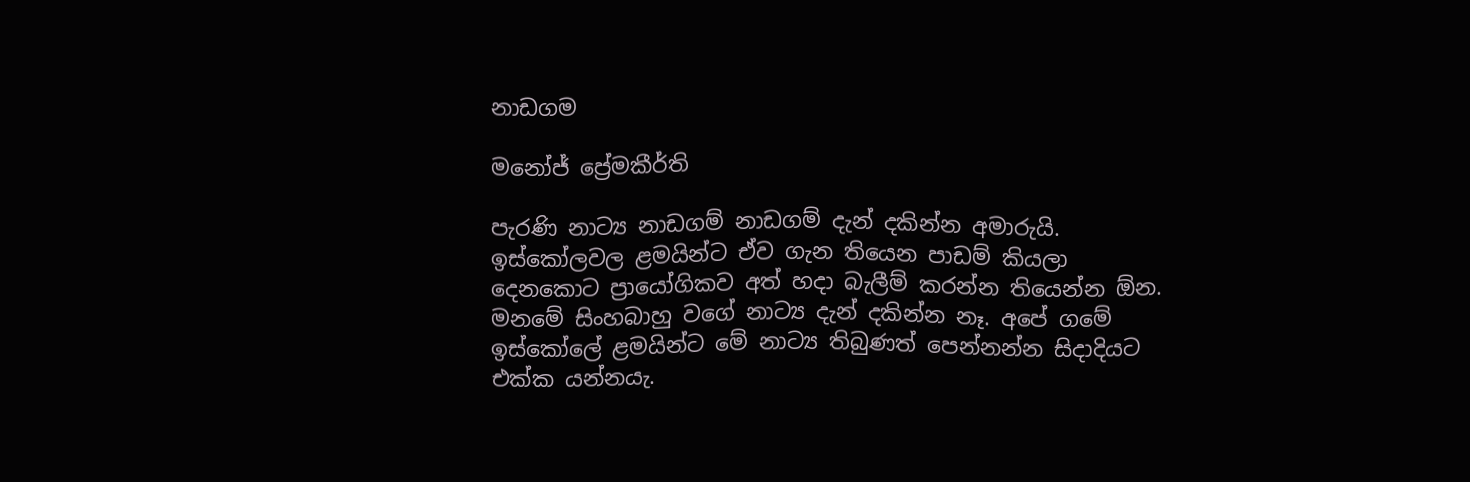නාඩගම

මනෝජ් ප්‍රේමකීර්ති

පැරණි නාට්‍ය නාඩගම් නාඩගම් දැන් දකින්න අමාරුයි. ඉස්කෝලවල ළමයින්ට ඒව ගැන තියෙන පාඩම් කියලා දෙනකොට ප්‍රායෝගිකව අත් හදා බැලීම් කරන්න තියෙන්න ඕන. මනමේ සිංහබාහු වගේ නාට්‍ය දැන් දකින්න නෑ. අපේ ගමේ ඉස්කෝලේ ළමයින්ට මේ නාට්‍ය තිබුණත් පෙන්නන්න සිදාදියට එක්ක යන්නයැ.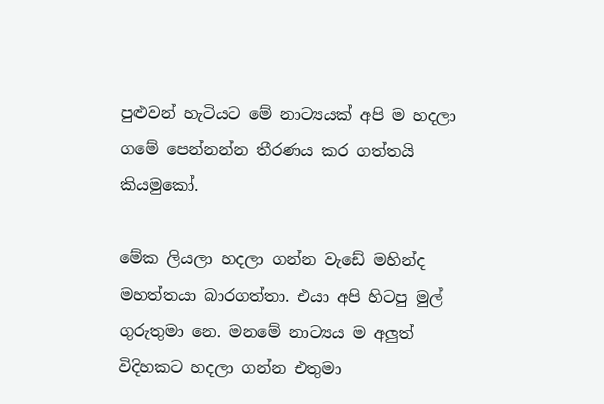පුළුවන් හැටියට මේ නාට්‍යයක් අපි ම හදලා ගමේ පෙන්නන්න තීරණය කර ගත්තයි කියමුකෝ.

මේක ලියලා හදලා ගන්න වැඩේ මහින්ද මහත්තයා බාරගත්තා. එයා අපි හිටපු මුල් ගුරුතුමා නෙ. මනමේ නාට්‍යය ම අලුත් විදිහකට හදලා ගන්න එතුමා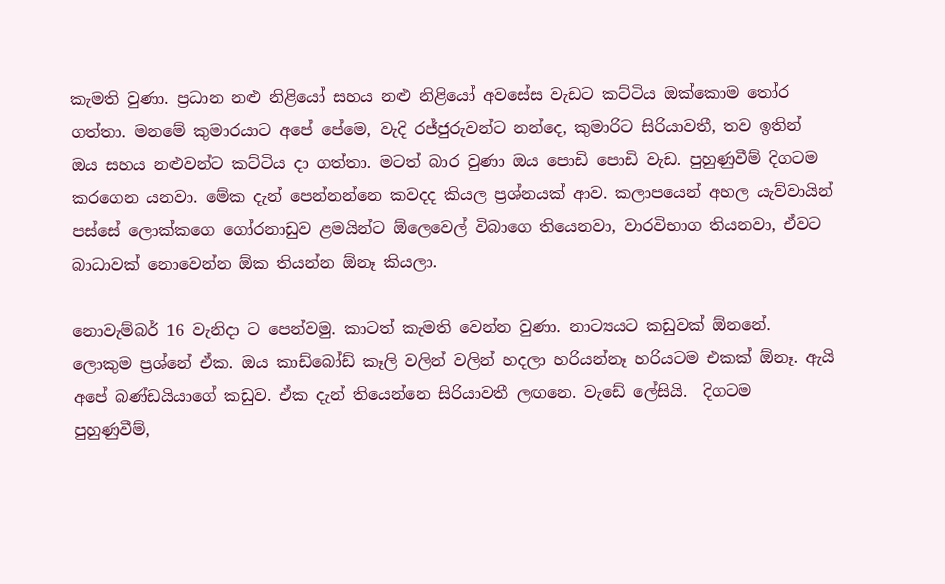කැමති වුණා. ප්‍රධාන නළු නිළියෝ සහය නළු නිළියෝ අවසේස වැඩට කට්ටිය ඔක්කොම තෝර ගත්තා. මනමේ කුමාරයාට අපේ පේමෙ, වැදි රජ්ජුරුවන්ට නන්දෙ, කුමාරිට සිරියාවතී, තව ඉතින් ඔය සහය නළුවන්ට කට්ටිය දා ගත්තා. මටත් බාර වුණා ඔය පොඩි පොඩි වැඩ. පුහුණුවීම් දිගටම කරගෙන යනවා. මේක දැන් පෙන්නන්නෙ කවදද කියල ප්‍රශ්නයක් ආව. කලාපයෙන් අහල යැව්වායින් පස්සේ ලොක්කගෙ ගෝරනාඩුව ළමයින්ට ඕලෙවෙල් විබාගෙ තියෙනවා, වාරවිභාග තියනවා, ඒවට බාධාවක් නොවෙන්න ඕක තියන්න ඕනෑ කියලා.

නොවැම්බර් 16 වැනිදා ට පෙන්වමු. කාටත් කැමති වෙන්න වුණා. නාට්‍යයට කඩුවක් ඕනනේ. ලොකුම ප්‍රශ්නේ ඒක. ඔය කාඩ්බෝඩ් කෑලි වලින් වලින් හදලා හරියන්නෑ හරියටම එකක් ඕනෑ. ඇයි අපේ බණ්ඩයියාගේ කඩුව. ඒක දැන් තියෙන්නෙ සිරියාවතී ලඟනෙ. වැඩේ ලේසියි.  දිගටම පුහුණුවීම්,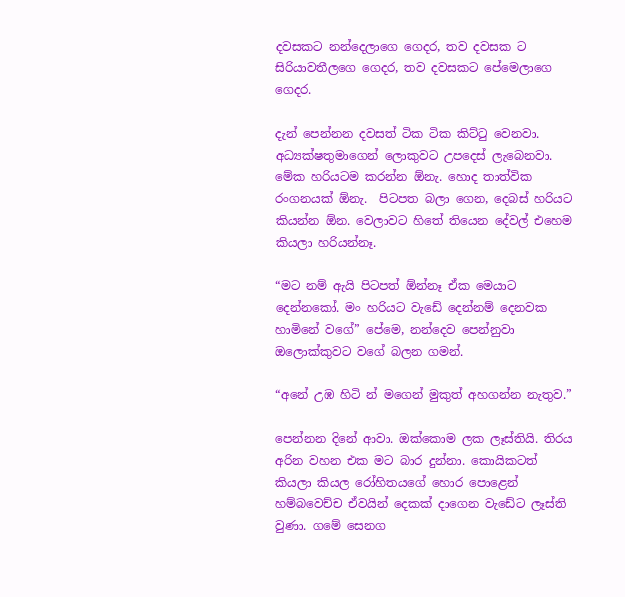දවසකට නන්දෙලාගෙ ගෙදර, තව දවසක ට සිරියාවතීලගෙ ගෙදර, තව දවසකට පේමෙලාගෙ ගෙදර.

දැන් පෙන්නන දවසත් ටික ටික කිට්ටු වෙනවා. අධ්‍යක්ෂතුමාගෙන් ලොකුවට උපදෙස් ලැබෙනවා. මේක හරියටම කරන්න ඕනැ. හොද තාත්වික රංගනයක් ඕනැ.  පිටපත බලා ගෙන, දෙබස් හරියට කියන්න ඕන. වෙලාවට හිතේ තියෙන දේවල් එහෙම කියලා හරියන්නෑ.

“මට නම් ඇයි පිටපත් ඕන්නෑ ඒක මෙයාට දෙන්නකෝ. මං හරියට වැඩේ දෙන්නම් දෙනවක හාමිනේ වගේ” පේමෙ, නන්දෙව පෙන්නුවා ඔලොක්කුවට වගේ බලන ගමන්.

“අනේ උඹ හිටි න් මගෙන් මුකුත් අහගන්න නැතුව.”

පෙන්නන දිනේ ආවා. ඔක්කොම ලක ලෑස්තියි. තිරය අරින වහන එක මට බාර දුන්නා. කොයිකටත් කියලා කියල රෝහිතයගේ හොර පොළෙන් හම්බවෙච්ච ඒවයින් දෙකක් දාගෙන වැඩේට ලෑස්ති වුණා. ගමේ සෙනග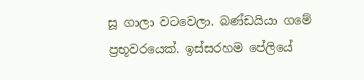සූ ගාලා වටවෙලා. බණ්ඩයියා ගමේ ප්‍රභූවරයෙක්. ඉස්සරහම පේලියේ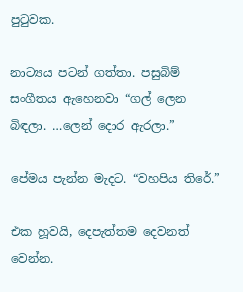පුටුවක.

නාට්‍යය පටන් ගත්තා. පසුබිම් සංගීතය ඇහෙනවා “ගල් ලෙන බිඳලා. …ලෙන් දොර ඇරලා.”

පේමය පැන්න මැදට. “වහපිය තිරේ.”

එක හූවයි, දෙපැත්තම දෙවනත් වෙන්න.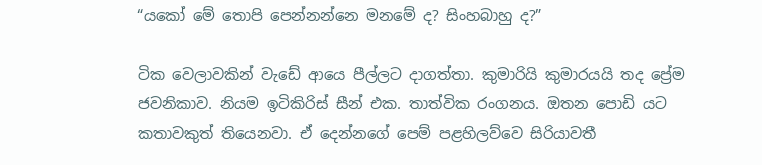“යකෝ මේ තොපි පෙන්නන්නෙ මනමේ ද? සිංහබාහු ද?”

ටික වෙලාවකින් වැඩේ ආයෙ පීල්ලට දාගත්තා. කුමාරියි කුමාරයයි තද ප්‍රේම ජවනිකාව. නියම ඉටිකිරිස් සීන් එක. තාත්වික රංගනය. ඔතන පොඩි යට කතාවකුත් තියෙනවා. ඒ දෙන්නගේ පෙම් පළහිලව්වෙ සිරියාවතී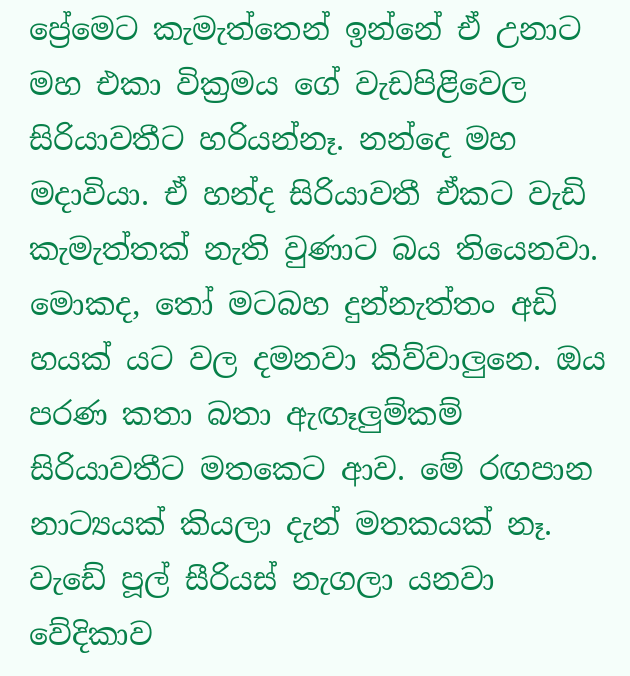ප්‍රේමෙට කැමැත්තෙන් ඉන්නේ ඒ උනාට මහ එකා වික්‍රමය ගේ වැඩපිළිවෙල සිරියාවතීට හරියන්නෑ. නන්දෙ මහ මදාවියා. ඒ හන්ද සිරියාවතී ඒකට වැඩි කැමැත්තක් නැති වුණාට බය තියෙනවා. මොකද, තෝ මටබහ දුන්නැත්තං අඩි හයක් යට වල දමනවා කිව්වාලුනෙ. ඔය පරණ කතා බතා ඇඟෑලුම්කම් සිරියාවතීට මතකෙට ආව. මේ රඟපාන නාට්‍යයක් කියලා දැන් මතකයක් නෑ. වැඩේ පූල් සීරියස් නැගලා යනවා වේදිකාව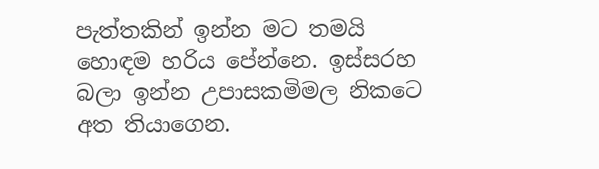පැත්තකින් ඉන්න මට තමයි හොඳම හරිය පේන්නෙ. ඉස්සරහ බලා ඉන්න උපාසකමිමල නිකටෙ අත තියාගෙන.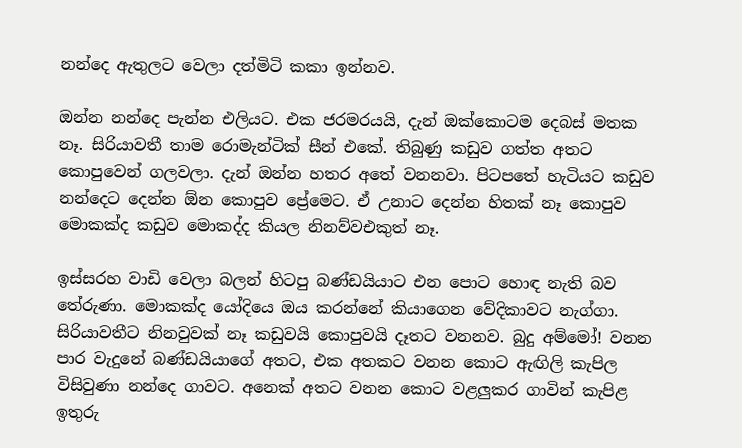නන්දෙ ඇතුලට වෙලා දත්මිටි කකා ඉන්නව.

ඔන්න නන්දෙ පැන්න එලියට. එක ජරමරයයි, දැන් ඔක්කොටම දෙබස් මතක නෑ. සිරියාවතී තාම රොමැන්ටික් සීන් එකේ. තිබුණු කඩුව ගත්ත අතට කොපුවෙන් ගලවලා. දැන් ඔන්න හතර අතේ වනනවා. පිටපතේ හැටියට කඩුව නන්දෙට දෙන්න ඕන කොපුව ප්‍රේමෙට. ඒ උනාට දෙන්න හිතක් නෑ කොපුව මොකක්ද කඩුව මොකද්ද කියල නිනව්වඑකුත් නෑ.

ඉස්සරහ වාඩි වෙලා බලන් හිටපු බණ්ඩයියාට එන පොට හොඳ නැති බව තේරුණා. මොකක්ද යෝදියෙ ඔය කරන්නේ කියාගෙන වේදිකාවට නැග්ගා. සිරියාවතීට නිනවුවක් නෑ කඩුවයි කොපුවයි දෑතට වනනව. බුදු අම්මෝ! වනන පාර වැදුනේ බණ්ඩයියාගේ අතට, එක අතකට වනන කොට ඇඟිලි කැපිල විසිවුණා නන්දෙ ගාවට. අනෙක් අතට වනන කොට වළලුකර ගාවින් කැපිළ ඉතුරු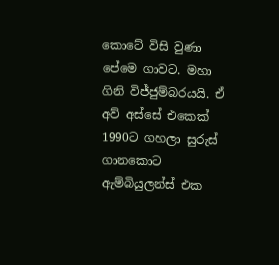කොටේ විසි වුණා පේමෙ ගාවට. මහා ගිනි විජ්ජුම්බරයයි. ඒ අව් අස්සේ එකෙක් 1990ට ගහලා සුරුස් ගානකොට ඇම්බියුලන්ස් එක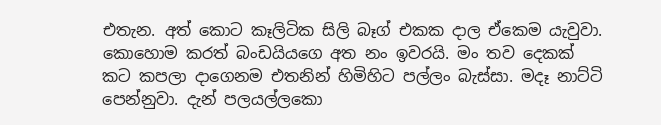එතැන. අත් කොට කෑලිටික සිලි බෑග් එකක දාල ඒකෙම යැවුවා. කොහොම කරත් බංඩයියගෙ අත නං ඉවරයි. මං තව දෙකක් කට කපලා දාගෙනම එතනින් හිමිහිට පල්ලං බැස්සා. මදෑ නාට්‍ටි පෙන්නුවා. දැන් පලයල්ලකො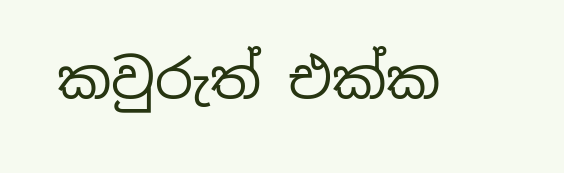කවුරුත් එක්ක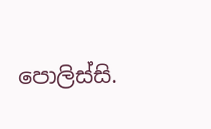පොලිස්සි.